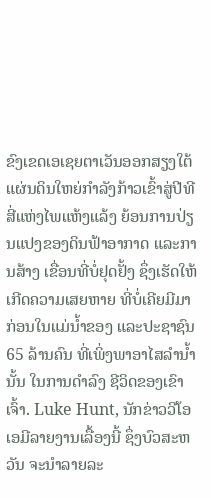ຂົງເຂດເອເຊຍຕາເວັນອອກສຽງໃຕ້ແຜ່ນດິນໃຫຍ່ກຳລັງກ້າວເຂົ້າສູ່ປີທີສີ່ແຫ່ງໄພແຫ້ງແລ້ງ ຍ້ອນການປ່ຽນແປງຂອງດິນຟ້າອາກາດ ແລະການສ້າງ ເຂື່ອນທີ່ບໍ່ຢຸດຢັ້ງ ຊຶ່ງເຮັດໃຫ້ເກີດຄວາມເສຍຫາຍ ທີ່ບໍ່ເຄີຍມີມາກ່ອນໃນແມ່ນໍ້າຂອງ ແລະປະຊາຊົນ 65 ລ້ານຄົນ ທີ່ເພິ່ງພາອາໄສລຳນ້ຳນັ້ນ ໃນການດຳລົງ ຊີວິດຂອງເຂົາເຈົ້າ. Luke Hunt, ນັກຂ່າວວີໂອເອມີລາຍງານເລື້ອງນີ້ ຊຶ່ງບົວສະຫວັນ ຈະນຳລາຍລະ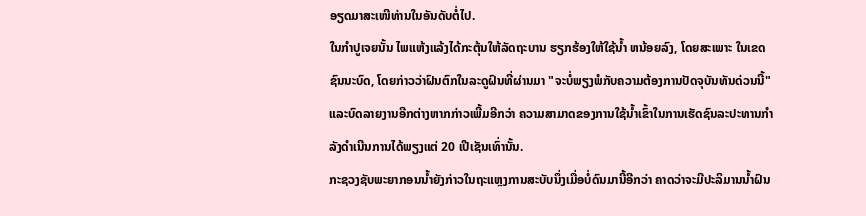ອຽດມາສະເໜີທ່ານໃນອັນດັບຕໍ່ໄປ.
ໃນກໍາປູເຈຍນັ້ນ ໄພແຫ້ງແລ້ງໄດ້ກະຕຸ້ນໃຫ້ລັດຖະບານ ຮຽກຮ້ອງໃຫ້ໃຊ້ນ້ຳ ຫນ້ອຍລົງ, ໂດຍສະເພາະ ໃນເຂດຊົນນະບົດ, ໂດຍກ່າວວ່າຝົນຕົກໃນລະດູຝົນທີ່ຜ່ານມາ "ຈະບໍ່ພຽງພໍກັບຄວາມຕ້ອງການປັດຈຸບັນທັນດ່ວນນີ້" ແລະບົດລາຍງານອີກຕ່າງຫາກກ່າວເພີ້ມອີກວ່າ ຄວາມສາມາດຂອງການໃຊ້ນ້ຳເຂົ້າໃນການເຮັດຊົນລະປະທານກໍາລັງດຳເນີນການໄດ້ພຽງແຕ່ 20 ເປີເຊັນເທົ່ານັ້ນ.
ກະຊວງຊັບພະຍາກອນນ້ຳຍັງກ່າວໃນຖະແຫຼງການສະບັບນຶ່ງເມື່ອບໍ່ດົນມານີ້ອີກວ່າ ຄາດວ່າຈະມີປະລິມານນ້ຳຝົນ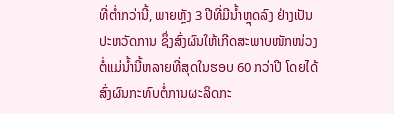ທີ່ຕ່ຳກວ່ານີ້, ພາຍຫຼັງ 3 ປີທີ່ມີນ້ຳຫຼຸດລົງ ຢ່າງເປັນປະຫວັດການ ຊຶ່ງສົ່ງຜົນໃຫ້ເກີດສະພາບໜັກໜ່ວງຕໍ່ແມ່ນ້ຳນີ້ຫລາຍທີ່ສຸດໃນຮອບ 60 ກວ່າປີ ໂດຍໄດ້ສົ່ງຜົນກະທົບຕໍ່ການຜະລິດກະ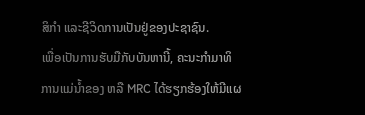ສິກຳ ແລະຊີວິດການເປັນຢູ່ຂອງປະຊາຊົນ.
ເພື່ອເປັນການຮັບມືກັບບັນຫານີ້, ຄະນະກຳມາທິການແມ່ນ້ຳຂອງ ຫລື MRC ໄດ້ຮຽກຮ້ອງໃຫ້ມີແຜ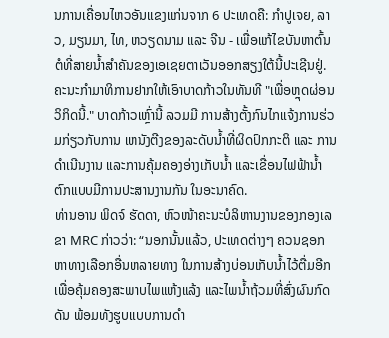ນການເຄື່ອນໄຫວອັນແຂງແກ່ນຈາກ 6 ປະເທດຄື: ກຳປູເຈຍ, ລາວ, ມຽນມາ, ໄທ, ຫວຽດນາມ ແລະ ຈີນ - ເພື່ອແກ້ໄຂບັນຫາຕົ້ນຕໍທີ່ສາຍນ້ຳສຳຄັນຂອງເອເຊຍຕາເວັນອອກສຽງໃຕ້ນີ້ປະເຊີນຢູ່.
ຄະນະກຳມາທິການຢາກໃຫ້ເອົາບາດກ້າວໃນທັນທີ "ເພື່ອຫຼຸດຜ່ອນວິກິດນີ້." ບາດກ້າວເຫຼົ່ານີ້ ລວມມີ ການສ້າງຕັ້ງກົນໄກແຈ້ງການຮ່ວມກ່ຽວກັບການ ເຫນັງຕີງຂອງລະດັບນໍ້າທີ່ຜິດປົກກະຕິ ແລະ ການດໍາເນີນງານ ແລະການຄຸ້ມຄອງອ່າງເກັບນໍ້າ ແລະເຂື່ອນໄຟຟ້ານ້ຳຕົກແບບມີການປະສານງານກັນ ໃນອະນາຄົດ.
ທ່ານອານ ພິດຈ໌ ຮັດດາ, ຫົວໜ້າຄະນະບໍລິຫານງານຂອງກອງເລຂາ MRC ກ່າວວ່າ: “ນອກນັ້ນແລ້ວ, ປະເທດຕ່າງໆ ຄວນຊອກຫາທາງເລືອກອື່ນຫລາຍທາງ ໃນການສ້າງບ່ອນເກັບນ້ຳໄວ້ຕື່ມອີກ ເພື່ອຄຸ້ມຄອງສະພາບໄພແຫ້ງແລ້ງ ແລະໄພນ້ຳຖ້ວມທີ່ສົ່ງຜົນກົດດັນ ພ້ອມທັງຮູບແບບການດຳ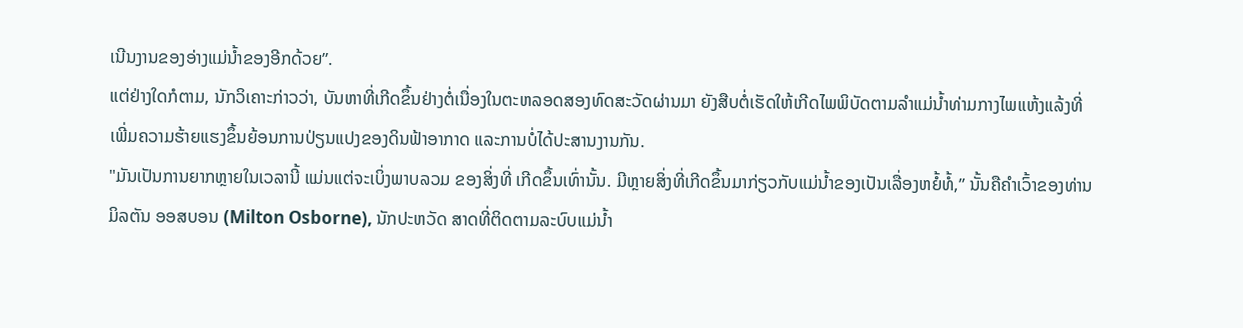ເນີນງານຂອງອ່າງແມ່ນ້ຳຂອງອີກດ້ວຍ”.
ແຕ່ຢ່າງໃດກໍຕາມ, ນັກວິເຄາະກ່າວວ່າ, ບັນຫາທີ່ເກີດຂຶ້ນຢ່າງຕໍ່ເນື່ອງໃນຕະຫລອດສອງທົດສະວັດຜ່ານມາ ຍັງສືບຕໍ່ເຮັດໃຫ້ເກີດໄພພິບັດຕາມລຳແມ່ນ້ຳທ່າມກາງໄພແຫ້ງແລ້ງທີ່ເພີ່ມຄວາມຮ້າຍແຮງຂຶ້ນຍ້ອນການປ່ຽນແປງຂອງດິນຟ້າອາກາດ ແລະການບໍ່ໄດ້ປະສານງານກັນ.
"ມັນເປັນການຍາກຫຼາຍໃນເວລານີ້ ແມ່ນແຕ່ຈະເບິ່ງພາບລວມ ຂອງສິ່ງທີ່ ເກີດຂຶ້ນເທົ່ານັ້ນ. ມີຫຼາຍສິ່ງທີ່ເກີດຂຶ້ນມາກ່ຽວກັບແມ່ນໍ້າຂອງເປັນເລື່ອງຫຍໍ້ທໍ້,” ນັ້ນຄືຄຳເວົ້າຂອງທ່ານມິລຕັນ ອອສບອນ (Milton Osborne), ນັກປະຫວັດ ສາດທີ່ຕິດຕາມລະບົບແມ່ນໍ້າ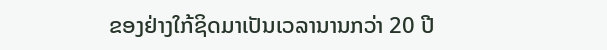ຂອງຢ່າງໃກ້ຊິດມາເປັນເວລານານກວ່າ 20 ປີ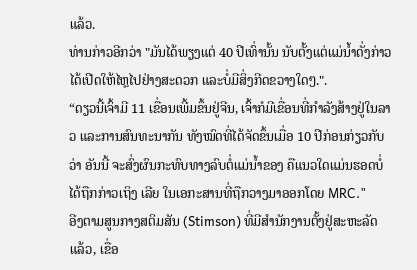ແລ້ວ.
ທ່ານກ່າວອີກວ່າ "ມັນໄດ້ພຽງແຕ່ 40 ປີເທົ່ານັ້ນ ນັບຕັ້ງແຕ່ແມ່ນໍ້າດັ່ງກ່າວ ໄດ້ເປີດໃຫ້ໄຫຼໄປຢ່າງສະດວກ ແລະບໍ່ມີສິ່ງກີດຂວາງໃດໆ.".
“ດຽວນີ້ເຈົ້າມີ 11 ເຂື່ອນເພີ້ມຂຶ້ນຢູ່ຈີນ, ເຈົ້າກໍມີເຂື່ອນທີ່ກຳລັງສ້າງຢູ່ໃນລາວ ແລະການສົນທະນາກັນ ທັງໝົດທີ່ໄດ້ຈັດຂຶ້ນເມື່ອ 10 ປີກ່ອນກ່ຽວກັບວ່າ ອັນນີ້ ຈະສົ່ງຜົນກະທົບທາງລົບຕໍ່ແມ່ນໍ້າຂອງ ຄືແນວໃດແມ່ນຮອດບໍ່ໄດ້ຖືກກ່າວເຖິງ ເລີຍ ໃນເອກະສານທີ່ຖືກວາງມາອອກໂດຍ MRC."
ອີງຕາມສູນກາງສຕິມສັນ (Stimson) ທີ່ມີສຳນັກງານຕັ້ງຢູ່ສະຫະລັດແລ້ວ, ເຂື່ອ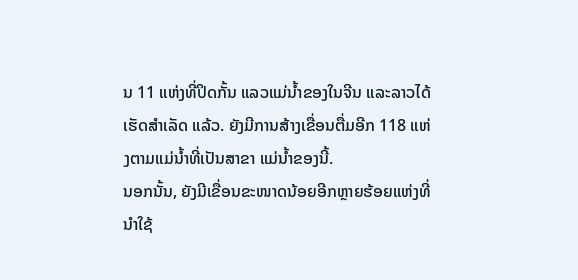ນ 11 ແຫ່ງທີ່ປິດກັ້ນ ແລວແມ່ນ້ຳຂອງໃນຈີນ ແລະລາວໄດ້ເຮັດສຳເລັດ ແລ້ວ. ຍັງມີການສ້າງເຂື່ອນຕື່ມອີກ 118 ແຫ່ງຕາມແມ່ນ້ຳທີ່ເປັນສາຂາ ແມ່ນ້ຳຂອງນີ້.
ນອກນັ້ນ, ຍັງມີເຂື່ອນຂະໜາດນ້ອຍອີກຫຼາຍຮ້ອຍແຫ່ງທີ່ນຳໃຊ້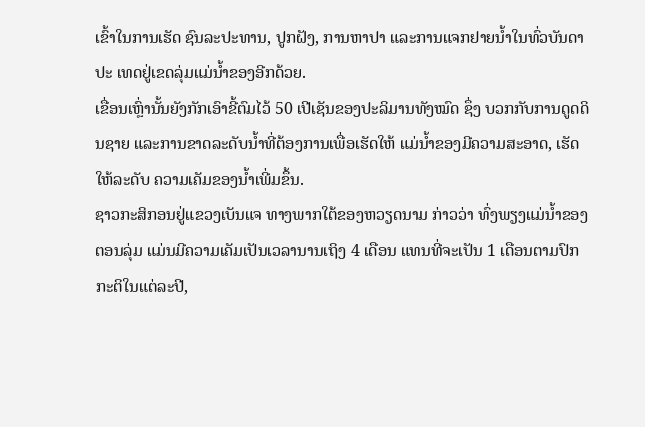ເຂົ້າໃນການເຮັດ ຊົນລະປະທານ, ປູກຝັງ, ການຫາປາ ແລະການແຈກຢາຍນ້ຳໃນທົ່ວບັນດາ ປະ ເທດຢູ່ເຂດລຸ່ມແມ່ນ້ຳຂອງອີກດ້ວຍ.
ເຂື່ອນເຫຼົ່ານັ້ນຍັງກັກເອົາຂີ້ຕົມໄວ້ 50 ເປີເຊັນຂອງປະລິມານທັງໝົດ ຊຶ່ງ ບວກກັບການດູດດິນຊາຍ ແລະການຂາດລະດັບນໍ້າທີ່ຕ້ອງການເພື່ອເຮັດໃຫ້ ແມ່ນໍ້າຂອງມີຄວາມສະອາດ, ເຮັດໃຫ້ລະດັບ ຄວາມເຄັມຂອງນ້ຳເພີ່ມຂຶ້ນ.
ຊາວກະສິກອນຢູ່ແຂວງເບັນແຈ ທາງພາກໃຕ້ຂອງຫວຽດນາມ ກ່າວວ່າ ທົ່ງພຽງແມ່ນ້ຳຂອງຕອນລຸ່ມ ແມ່ນມີຄວາມເຄັມເປັນເວລານານເຖິງ 4 ເດືອນ ແທນທີ່ຈະເປັນ 1 ເດືອນຕາມປົກກະຕິໃນແຕ່ລະປີ,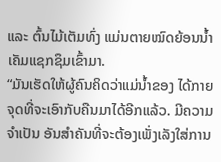ແລະ ຕົ້ນໄມ້ເຕັມທົ່ງ ແມ່ນຕາຍໝົດຍ້ອນນ້ຳເຄັມແຊກຊຶມເຂົ້າມາ.
“ມັນເຮັດໃຫ້ຜູ້ຄົນຄິດວ່າແມ່ນ້ຳຂອງ ໄດ້ກາຍຈຸດທີ່ຈະເອົາກັບຄືນມາໄດ້ອີກແລ້ວ. ມີຄວາມຈຳເປັນ ອັນສຳຄັນທີ່ຈະຕ້ອງເພັ່ງເລັງໃສ່ການ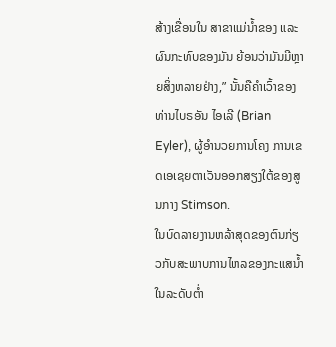ສ້າງເຂື່ອນໃນ ສາຂາແມ່ນ້ຳຂອງ ແລະຜົນກະທົບຂອງມັນ ຍ້ອນວ່າມັນມີຫຼາຍສິ່ງຫລາຍຢ່າງ,” ນັ້ນຄືຄຳເວົ້າຂອງທ່ານໄບຣອັນ ໄອເລີ (Brian Eyler), ຜູ້ອຳນວຍການໂຄງ ການເຂດເອເຊຍຕາເວັນອອກສຽງໃຕ້ຂອງສູນກາງ Stimson.
ໃນບົດລາຍງານຫລ້າສຸດຂອງຕົນກ່ຽວກັບສະພາບການໄຫລຂອງກະແສນໍ້າໃນລະດັບຕໍ່າ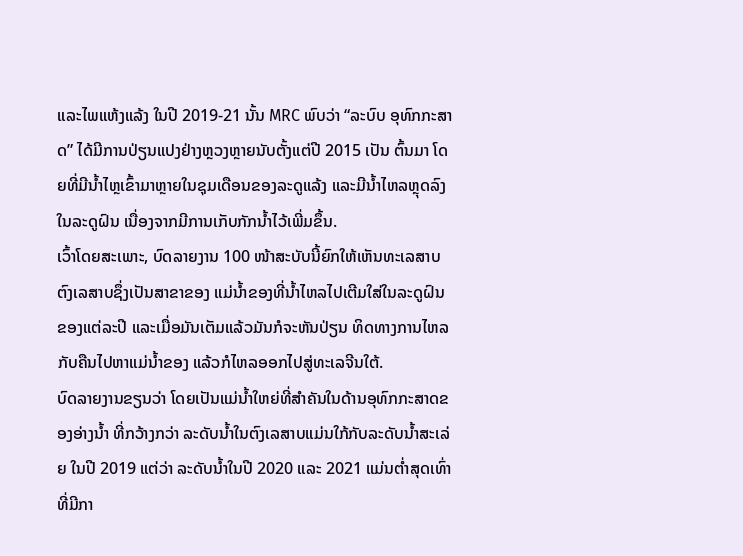ແລະໄພແຫ້ງແລ້ງ ໃນປີ 2019-21 ນັ້ນ MRC ພົບວ່າ “ລະບົບ ອຸທົກກະສາດ” ໄດ້ມີການປ່ຽນແປງຢ່າງຫຼວງຫຼາຍນັບຕັ້ງແຕ່ປີ 2015 ເປັນ ຕົ້ນມາ ໂດຍທີ່ມີນໍ້າໄຫຼເຂົ້າມາຫຼາຍໃນຊຸມເດືອນຂອງລະດູແລ້ງ ແລະມີນ້ຳໄຫລຫຼຸດລົງ ໃນລະດູຝົນ ເນື່ອງຈາກມີການເກັບກັກນ້ຳໄວ້ເພີ່ມຂຶ້ນ.
ເວົ້າໂດຍສະເພາະ, ບົດລາຍງານ 100 ໜ້າສະບັບນີ້ຍົກໃຫ້ເຫັນທະເລສາບ ຕົງເລສາບຊຶ່ງເປັນສາຂາຂອງ ແມ່ນ້ຳຂອງທີ່ນ້ຳໄຫລໄປເຕີມໃສ່ໃນລະດູຝົນ ຂອງແຕ່ລະປີ ແລະເມື່ອມັນເຕັມແລ້ວມັນກໍຈະຫັນປ່ຽນ ທິດທາງການໄຫລ ກັບຄືນໄປຫາແມ່ນ້ຳຂອງ ແລ້ວກໍໄຫລອອກໄປສູ່ທະເລຈີນໃຕ້.
ບົດລາຍງານຂຽນວ່າ ໂດຍເປັນແມ່ນ້ຳໃຫຍ່ທີ່ສຳຄັນໃນດ້ານອຸທົກກະສາດຂອງອ່າງນ້ຳ ທີ່ກວ້າງກວ່າ ລະດັບນ້ຳໃນຕົງເລສາບແມ່ນໃກ້ກັບລະດັບນ້ຳສະເລ່ຍ ໃນປີ 2019 ແຕ່ວ່າ ລະດັບນ້ຳໃນປີ 2020 ແລະ 2021 ແມ່ນຕ່ຳສຸດເທົ່າທີ່ມີກາ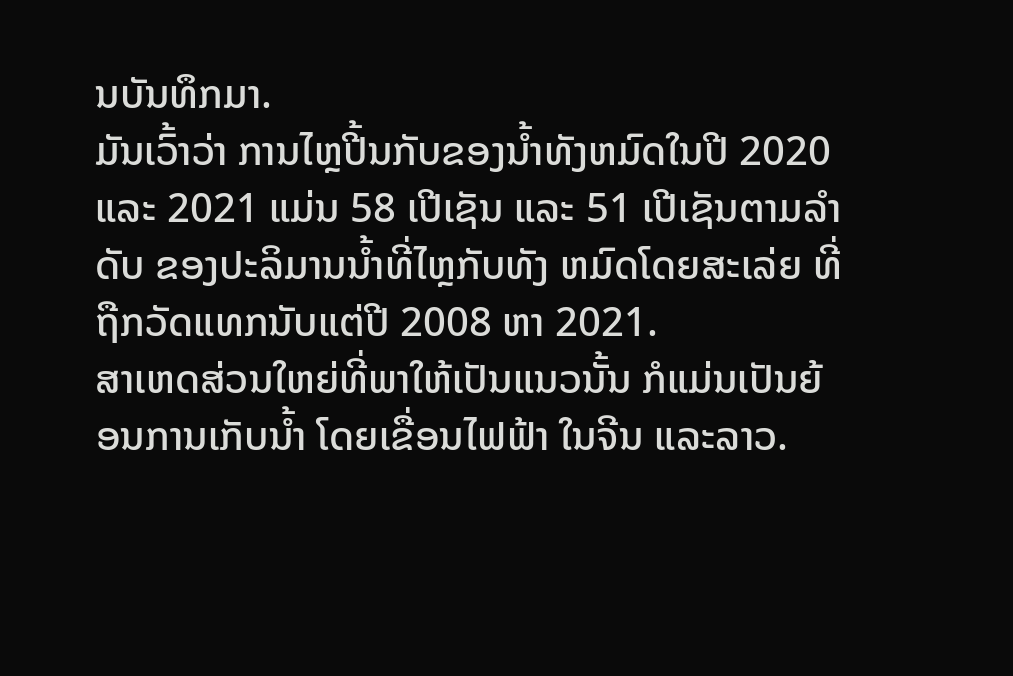ນບັນທຶກມາ.
ມັນເວົ້າວ່າ ການໄຫຼປີ້ນກັບຂອງນ້ຳທັງຫມົດໃນປີ 2020 ແລະ 2021 ແມ່ນ 58 ເປີເຊັນ ແລະ 51 ເປີເຊັນຕາມລໍາດັບ ຂອງປະລິມານນ້ຳທີ່ໄຫຼກັບທັງ ຫມົດໂດຍສະເລ່ຍ ທີ່ຖືກວັດແທກນັບແຕ່ປີ 2008 ຫາ 2021.
ສາເຫດສ່ວນໃຫຍ່ທີ່ພາໃຫ້ເປັນແນວນັ້ນ ກໍແມ່ນເປັນຍ້ອນການເກັບນ້ຳ ໂດຍເຂື່ອນໄຟຟ້າ ໃນຈີນ ແລະລາວ.